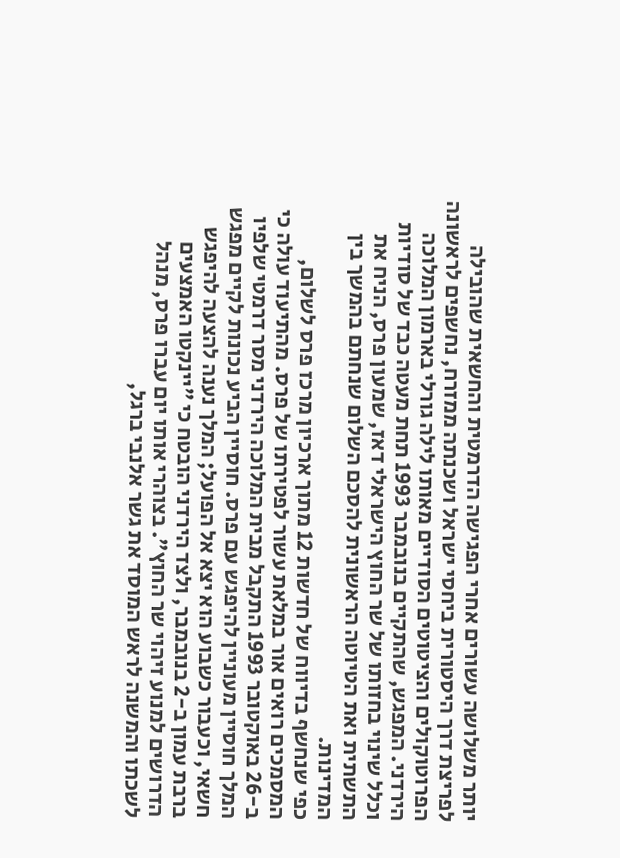יותר משלושה עשורים אחרי הפגישה הדרמטית והחשאית שהובילה לפריצת דרך היסטורית ביחסי ישראל ושכנתה ממזרח, נחשפים לראשונה הפרוטוקולים והציטוטים הסודיים מאותו לילה גורלי בארמון המלוכה הירדני. המפגש, שהתקיים בנובמבר 1993 תחת מעטה כבד של סודיות וכלל שינוי בחזותו של שר החוץ הישראלי דאז, שמעון פרס, הניח את התשתית ואת הטיוטה הראשונית להסכם השלום שנחתם בהמשך בין המדינות.
כפי שנחשף בדיווח של חדשות 12 מתוך ארכיון מרכז פרס לשלום, המסמכים רואים אור במלאת עשור לפטירתו של פרס. מהתיעוד עולה כי ב-26 באוקטובר 1993 התקבל מבית המלוכה הירדני מסר דרמטי שלפיו המלך חוסיין מעוניין להיפגש עם פרס. חוסיין הביע נכונות לקיים מפגש חשאי, וכעבור כשבוע הוא יצא אל הפועל; המלך נענה להצעה להיפגש ברבת עמון ב-2 בנובמבר, ולצד הירדני הובטח כי "יינקטו האמצעים הדרושים למנוע זיהוי שר החוץ". בצוהרי אותו יום עברו פרס, מנהל לשכתו והמשנה לראש המוסד את גשר אלנבי ברגל,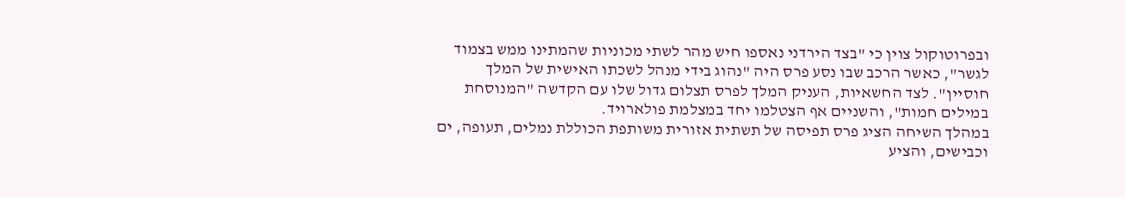ובפרוטוקול צוין כי "בצד הירדני נאספו חיש מהר לשתי מכוניות שהמתינו ממש בצמוד לגשר", כאשר הרכב שבו נסע פרס היה "נהוג בידי מנהל לשכתו האישית של המלך חוסיין". לצד החשאיות, העניק המלך לפרס תצלום גדול שלו עם הקדשה "המנוסחת במילים חמות", והשניים אף הצטלמו יחד במצלמת פולארויד.
במהלך השיחה הציג פרס תפיסה של תשתית אזורית משותפת הכוללת נמלים, תעופה, ים וכבישים, והציע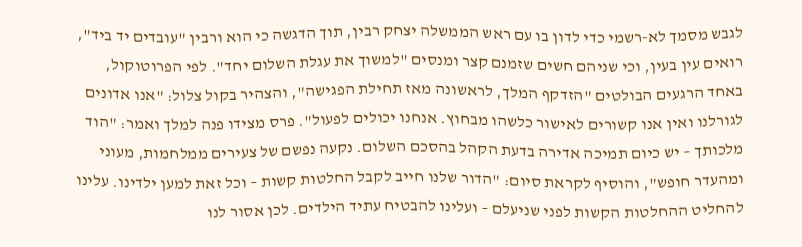לגבש מסמך לא-רשמי כדי לדון בו עם ראש הממשלה יצחק רבין, תוך הדגשה כי הוא ורבין "עובדים יד ביד", רואים עין בעין, וכי שניהם חשים שזמנם קצר ומנסים "למשוך את עגלת השלום יחד". לפי הפרוטוקול, באחד הרגעים הבולטים "הזדקף המלך, לראשונה מאז תחילת הפגישה", והצהיר בקול צלול: "אנו אדונים לגורלנו ואין אנו קשורים לאישור כלשהו מבחוץ. אנחנו יכולים לפעול". פרס מצידו פנה למלך ואמר: "הוד מלכותך – יש כיום תמיכה אדירה בדעת הקהל בהסכם השלום. נקעה נפשם של צעירים ממלחמות, מעוני ומהעדר חופש", והוסיף לקראת סיום: "הדור שלנו חייב לקבל החלטות קשות – וכל זאת למען ילדינו. עלינו להחליט ההחלטות הקשות לפני שניעלם – ועלינו להבטיח עתיד הילדים. לכן אסור לנו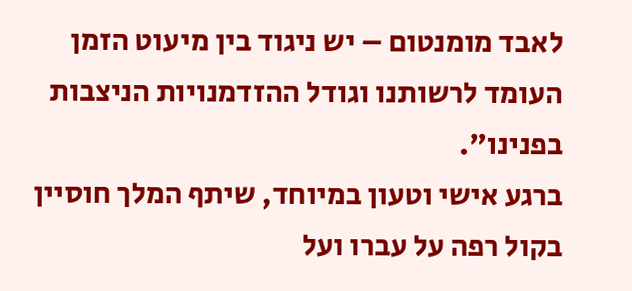לאבד מומנטום – יש ניגוד בין מיעוט הזמן העומד לרשותנו וגודל ההזדמנויות הניצבות בפנינו".
ברגע אישי וטעון במיוחד, שיתף המלך חוסיין בקול רפה על עברו ועל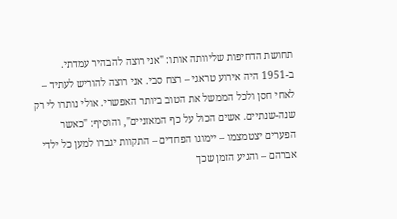תחושת הדחיפות שליוותה אותו: "אני רוצה להבהיר עמדתי. ב-1951 היה אירוע טראגי – רצח סבי. אני רוצה להוריש לעתיד – לאחי חסן ולכל הממשל את הטוב ביותר האפשרי. אולי נותרו לי רק שנה-שנתיים. אשים הכול על כף המאזניים", והוסיף: "כאשר הפערים יצטמצמו – יימוגו הפחדים – התקוות יגברו למען כל ילדי אברהם – והגיע הזמן שכך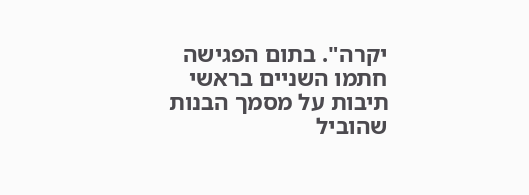יקרה". בתום הפגישה חתמו השניים בראשי תיבות על מסמך הבנות שהוביל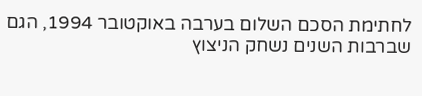לחתימת הסכם השלום בערבה באוקטובר 1994, הגם שברבות השנים נשחק הניצוץ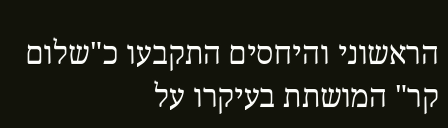הראשוני והיחסים התקבעו כ"שלום קר" המושתת בעיקרו על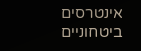אינטרסים ביטחוניים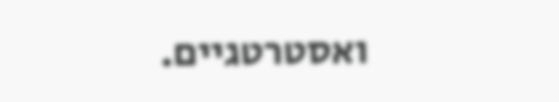ואסטרטגיים.